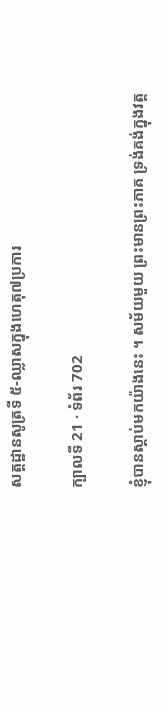សត្តដ្ឋានសូត្រទី ៥-ឈ្លាសក្នុងហេតុ៧ប្រការ

ក្បាលទី 21 · ទំព័រ 702

ខ្ញុំបានស្តាប់មកយ៉ាងនេះ ។ សម័យមួយ ព្រះមានព្រះភាគ ទ្រង់គង់ក្នុងវត្ត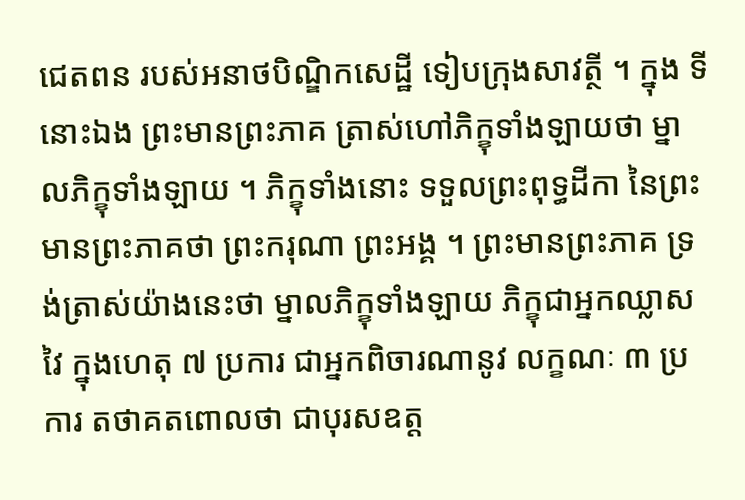ជេតពន របស់អនាថបិណ្ឌិកសេដ្ឋី ទៀបក្រុងសាវត្ថី ។ ក្នុង ទីនោះឯង ព្រះមានព្រះភាគ ត្រាស់ហៅភិក្ខុទាំងឡាយថា ម្នាលភិក្ខុទាំងឡាយ ។ ភិក្ខុទាំងនោះ ទទួលព្រះពុទ្ធដីកា នៃព្រះមានព្រះភាគថា ព្រះករុណា ព្រះអង្គ ។ ព្រះមានព្រះភាគ ទ្រង់ត្រាស់យ៉ាងនេះថា ម្នាលភិក្ខុទាំងឡាយ ភិក្ខុជាអ្នកឈ្លាសវៃ ក្នុងហេតុ ៧ ប្រការ ជាអ្នកពិចារណានូវ លក្ខណៈ ៣ ប្រការ តថាគតពោលថា ជាបុរសឧត្ត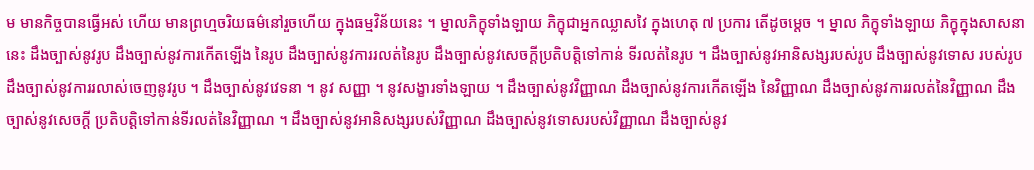ម មានកិច្ចបានធ្វើអស់ ហើយ មានព្រហ្មចរិយធម៌នៅរួចហើយ ក្នុងធម្មវិន័យនេះ ។ ម្នាលភិក្ខុទាំងឡាយ ភិក្ខុជាអ្នកឈ្លាសវៃ ក្នុងហេតុ ៧ ប្រការ តើដូចម្តេច ។ ម្នាល ភិក្ខុទាំងឡាយ ភិក្ខុក្នុងសាសនានេះ ដឹងច្បាស់នូវរូប ដឹងច្បាស់នូវការកើតឡើង នៃរូប ដឹងច្បាស់នូវការរលត់នៃរូប ដឹងច្បាស់នូវសេចក្តីប្រតិបត្តិទៅកាន់ ទីរលត់នៃរូប ។ ដឹងច្បាស់នូវអានិសង្សរបស់រូប ដឹងច្បាស់នូវទោស របស់រូប ដឹងច្បាស់នូវការរលាស់ចេញនូវរូប ។ ដឹងច្បាស់នូវវេទនា ។ នូវ សញ្ញា ។ នូវសង្ខារទាំងឡាយ ។ ដឹងច្បាស់នូវវិញ្ញាណ ដឹងច្បាស់នូវការកើតឡើង នៃវិញ្ញាណ ដឹងច្បាស់នូវការរលត់នៃវិញ្ញាណ ដឹងច្បាស់នូវសេចក្តី ប្រតិបត្តិទៅកាន់ទីរលត់នៃវិញ្ញាណ ។ ដឹងច្បាស់នូវអានិសង្សរបស់វិញ្ញាណ ដឹងច្បាស់នូវទោសរបស់វិញ្ញាណ ដឹងច្បាស់នូវ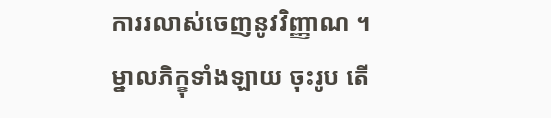ការរលាស់ចេញនូវវិញ្ញាណ ។ ម្នាលភិក្ខុទាំងឡាយ ចុះរូប តើ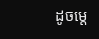ដូចម្តេ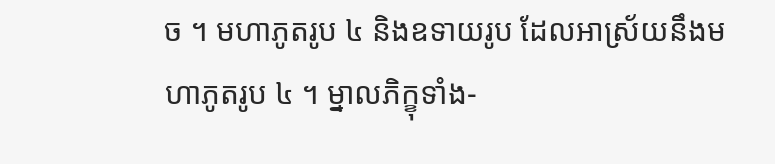ច ។ មហាភូតរូប ៤ និងឧទាយរូប ដែលអាស្រ័យនឹងមហាភូតរូប ៤ ។ ម្នាលភិក្ខុទាំង-